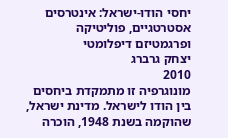יחסי הודו-ישראל: אינטרסים אסטרטגיים, פוליטיקה ופרגמטיזם דיפלומטי
יצחק גרברג
2010
מונוגרפיה זו מתמקדת ביחסים בין הודו לישראל. מדינת ישראל, שהוקמה בשנת 1948, הוכרה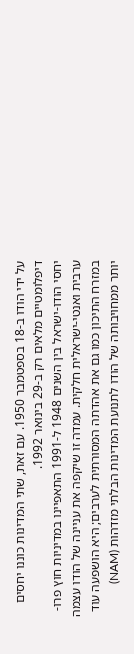על ידי הודו ב-18 בספטמבר 1950. עם זאת, שתי המדינות כוננו יחסים דיפלומטיים מלאים רק ב-29 בינואר 1992.
יחסי הודו-ישראל בין השנים 1948 ל-1991 התאפיינו במדיניות חוץ פרו-ערבית ואנטי-ישראלית חלקית. עמדה זו שיקפה את עניינה של הודו עצמה במזרח התיכון כמו גם את אהדתה המסורתית לערבים; היא הושפעה עוד יותר ממחויבותה של הודו לתנועת המדינות הבלתי מזדהות (NAM)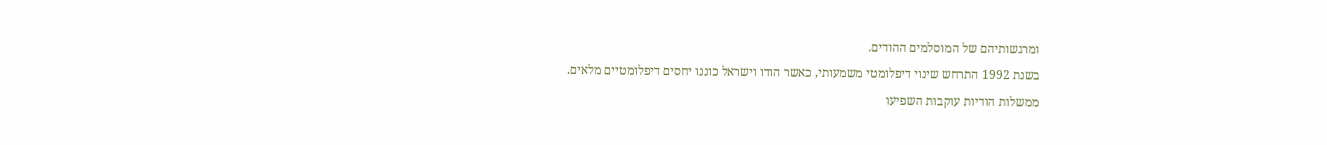ומרגשותיהם של המוסלמים ההודים.
בשנת 1992 התרחש שינוי דיפלומטי משמעותי, כאשר הודו וישראל כוננו יחסים דיפלומטיים מלאים.
ממשלות הודיות עוקבות השפיעו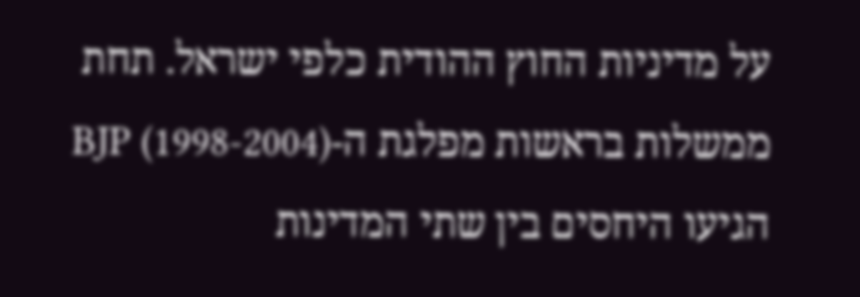על מדיניות החוץ ההודית כלפי ישראל. תחת ממשלות בראשות מפלגת ה-BJP (1998-2004) הגיעו היחסים בין שתי המדינות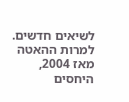לשיאים חדשים. למרות ההאטה מאז 2004, היחסים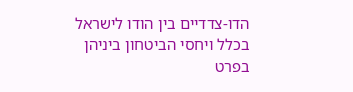הדו-צדדיים בין הודו לישראל בכלל ויחסי הביטחון ביניהן בפרט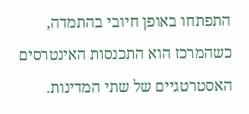התפתחו באופן חיובי בהתמדה, כשהמרכז הוא התכנסות האינטרסים האסטרטגיים של שתי המדינות.